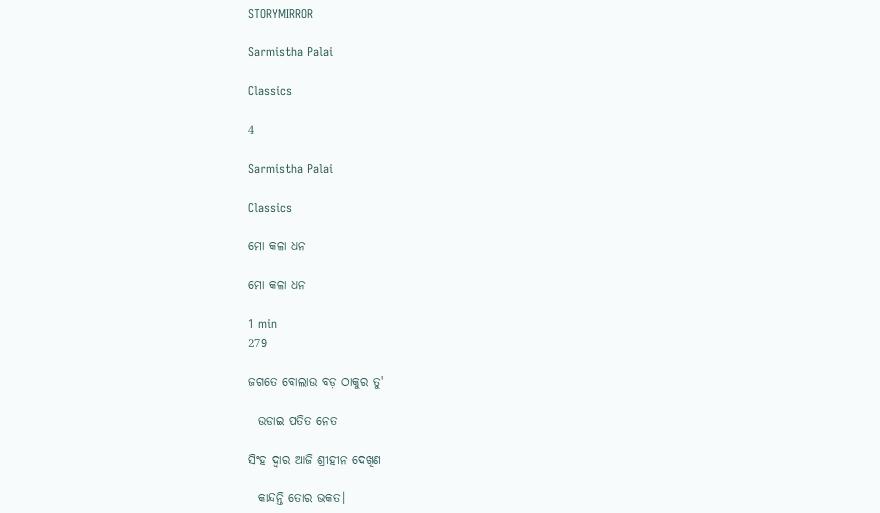STORYMIRROR

Sarmistha Palai

Classics

4

Sarmistha Palai

Classics

ମୋ କଳା ଧନ

ମୋ କଳା ଧନ

1 min
279

ଜଗତେ ବୋଲାଉ ବଡ଼ ଠାକୁର ତୁ'

  ଉଡାଇ ପତିତ ନେତ

ସିଂହ ଦ୍ୱାର ଆଜି ଶ୍ରୀହୀନ ଦେଖିଣ

  କାନ୍ଦନ୍ତି ତୋର ଭକତ।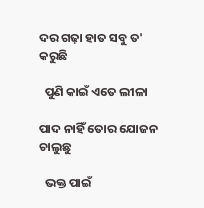ଦର ଗଢ଼ା ହାତ ସବୁ ତ' କରୁଛି

  ପୁଣି କାଇଁ ଏତେ ଲୀଳା

ପାଦ ନାହିଁ ତୋର ଯୋଜନ ଚାଲୁଛୁ

  ଭକ୍ତ ପାଇଁ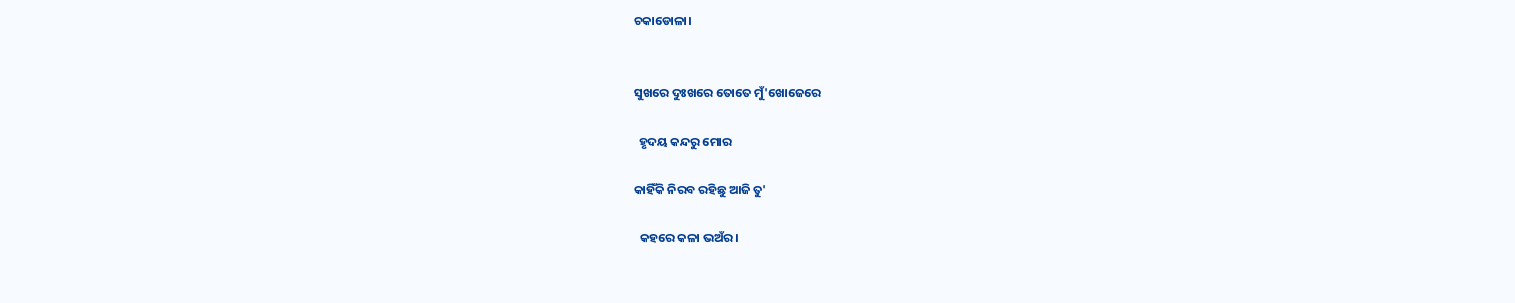ଚକାଡୋଳା।


ସୁଖରେ ଦୁଃଖରେ ତୋତେ ମୁଁ'ଖୋଜେରେ

  ହୃଦୟ କନ୍ଦରୁ ମୋର

କାହିଁକି ନିରବ ରହିଛୁ ଆଜି ତୁ'

  କହରେ କଳା ଭଅଁର।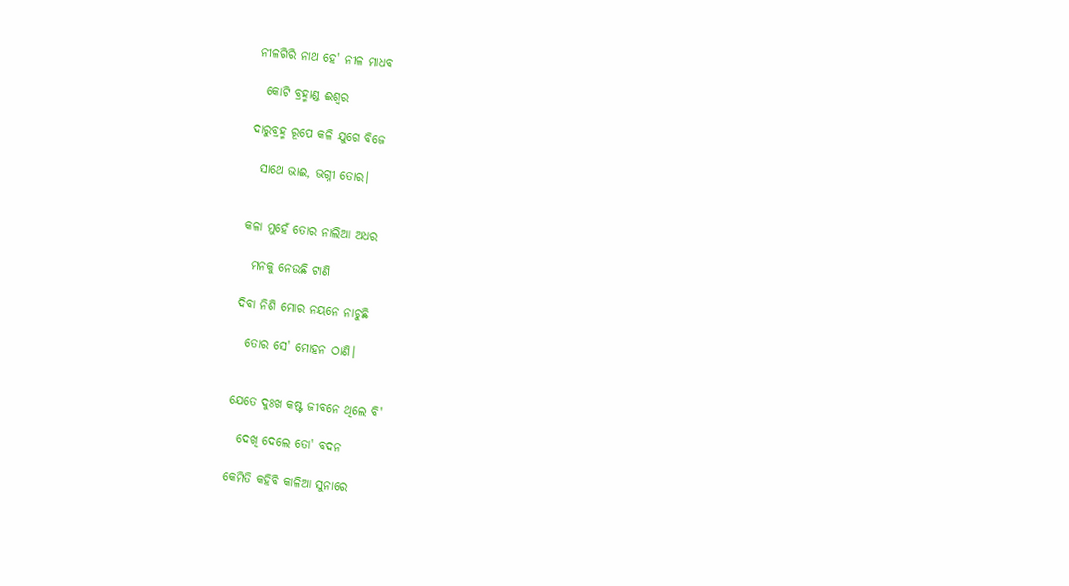ନୀଳଗିରି ନାଥ ହେ' ନୀଳ ମାଧବ

  କୋଟି ବ୍ରହ୍ମାଣ୍ଡ ଈଶ୍ୱର

ଦାରୁବ୍ରହ୍ମ ରୂପେ କଳି ଯୁଗେ ବିଜେ

  ସାଥେ ଭାଈ, ଭଗ୍ନୀ ତୋର।


କଳା ମୁହେଁ ତୋର ନାଲିଆ ଅଧର

  ମନକୁ ନେଉଛି ଟାଣି

ଦିବା ନିଶି ମୋର ନୟନେ ନାଚୁଛି

  ତୋର ସେ' ମୋହନ ଠାଣି।


ଯେତେ ଦୁଃଖ କଷ୍ଟ ଜୀବନେ ଥିଲେ ବି'

  ଦେଖି ଦେଲେ ତୋ' ବଦନ

କେମିତି କହିବି କାଳିଆ ସୁନାରେ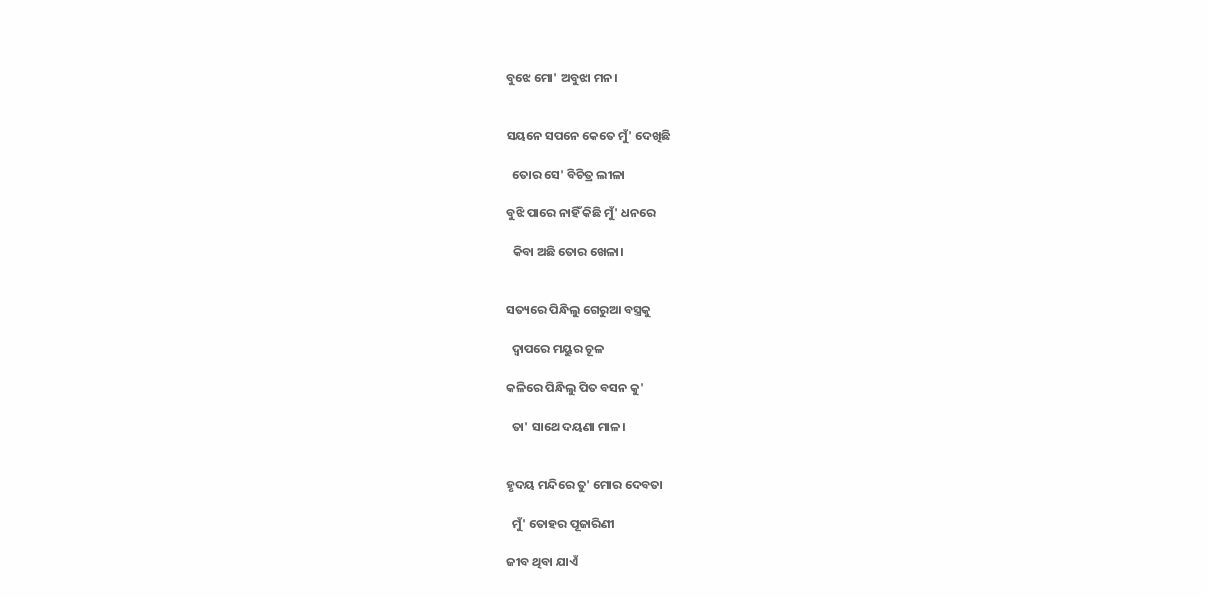ବୁଝେ ମୋ' ଅବୁଝା ମନ।


ସୟନେ ସପନେ କେତେ ମୁଁ' ଦେଖିଛି

  ତୋର ସେ' ବିଚିତ୍ର ଲୀଳା

ବୁଝି ପାରେ ନାହିଁ କିଛି ମୁଁ' ଧନରେ

  କିବା ଅଛି ତୋର ଖେଳା।


ସତ୍ୟରେ ପିନ୍ଧିଲୁ ଗେରୁଆ ବସ୍ତ୍ରକୁ

  ଦ୍ୱାପରେ ମୟୁର ଚୂଳ

କଳିରେ ପିନ୍ଧିଲୁ ପିତ ବସନ କୁ'

  ତା' ସାଥେ ଦୟଣା ମାଳ।


ହୃଦୟ ମନ୍ଦିରେ ତୁ' ମୋର ଦେବତା

  ମୁଁ' ତୋହର ପୂଜାରିଣୀ

ଜୀବ ଥିବା ଯାଏଁ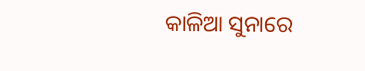କାଳିଆ ସୁନାରେ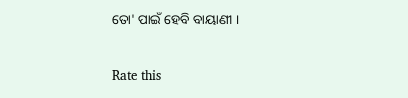ତୋ' ପାଇଁ ହେବି ବାୟାଣୀ ।


Rate this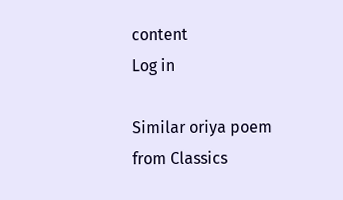content
Log in

Similar oriya poem from Classics